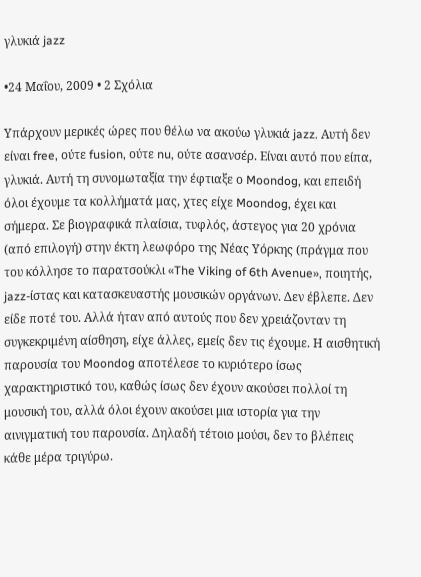γλυκιά jazz

•24 Μαΐου, 2009 • 2 Σχόλια

Υπάρχουν μερικές ώρες που θέλω να ακούω γλυκιά jazz. Αυτή δεν είναι free, ούτε fusion, ούτε nu, ούτε ασανσέρ. Είναι αυτό που είπα, γλυκιά. Αυτή τη συνομωταξία την έφτιαξε ο Moondog, και επειδή όλοι έχουμε τα κολλήματά μας, χτες είχε Moondog, έχει και σήμερα. Σε βιογραφικά πλαίσια, τυφλός, άστεγος για 20 χρόνια (από επιλογή) στην έκτη λεωφόρο της Νέας Υόρκης (πράγμα που του κόλλησε το παρατσούκλι «The Viking of 6th Avenue», ποιητής, jazz-ίστας και κατασκευαστής μουσικών οργάνων. Δεν έβλεπε. Δεν είδε ποτέ του. Αλλά ήταν από αυτούς που δεν χρειάζονταν τη συγκεκριμένη αίσθηση, είχε άλλες, εμείς δεν τις έχουμε. Η αισθητική παρουσία του Moondog αποτέλεσε το κυριότερο ίσως χαρακτηριστικό του, καθώς ίσως δεν έχουν ακούσει πολλοί τη μουσική του, αλλά όλοι έχουν ακούσει μια ιστορία για την αινιγματική του παρουσία. Δηλαδή τέτοιο μούσι, δεν το βλέπεις κάθε μέρα τριγύρω.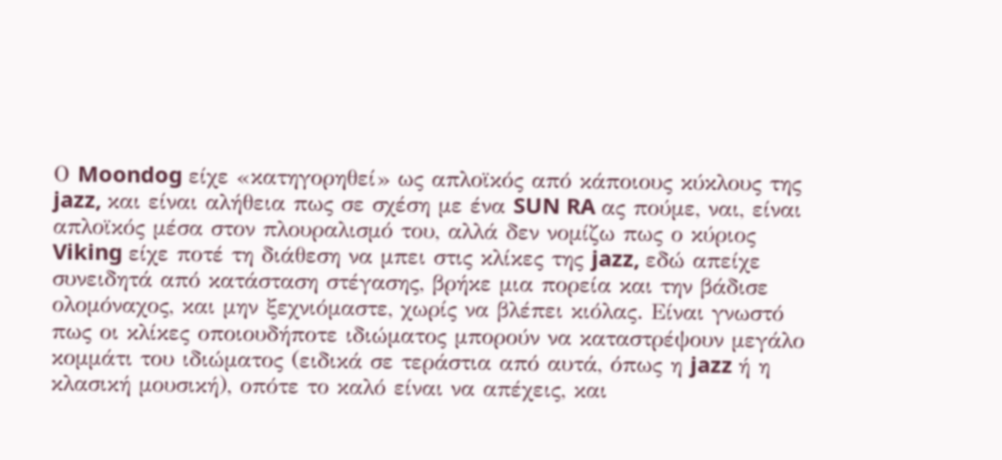Ο Moondog είχε «κατηγορηθεί» ως απλοϊκός από κάποιους κύκλους της jazz, και είναι αλήθεια πως σε σχέση με ένα SUN RA ας πούμε, ναι, είναι απλοϊκός μέσα στον πλουραλισμό του, αλλά δεν νομίζω πως ο κύριος Viking είχε ποτέ τη διάθεση να μπει στις κλίκες της jazz, εδώ απείχε συνειδητά από κατάσταση στέγασης, βρήκε μια πορεία και την βάδισε ολομόναχος, και μην ξεχνιόμαστε, χωρίς να βλέπει κιόλας. Είναι γνωστό πως οι κλίκες οποιουδήποτε ιδιώματος μπορούν να καταστρέψουν μεγάλο κομμάτι του ιδιώματος (ειδικά σε τεράστια από αυτά, όπως η jazz ή η κλασική μουσική), οπότε το καλό είναι να απέχεις, και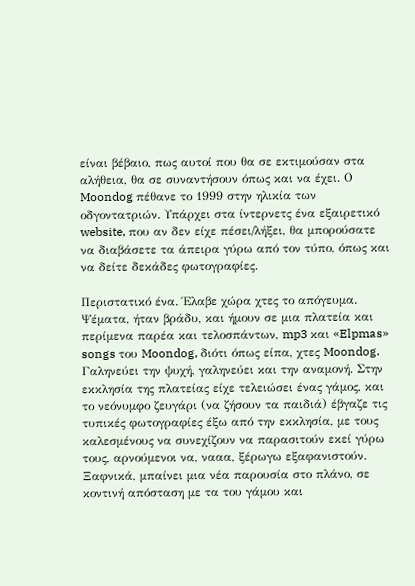είναι βέβαιο, πως αυτοί που θα σε εκτιμούσαν στα αλήθεια, θα σε συναντήσουν όπως και να έχει. Ο Moondog πέθανε το 1999 στην ηλικία των οδγοντατριών. Υπάρχει στα ίντερνετς ένα εξαιρετικό website, που αν δεν είχε πέσει/λήξει, θα μπορούσατε να διαβάσετε τα άπειρα γύρω από τον τύπο, όπως και να δείτε δεκάδες φωτογραφίες.

Περιστατικό ένα. Έλαβε χώρα χτες το απόγευμα. Ψέματα, ήταν βράδυ, και ήμουν σε μια πλατεία και περίμενα παρέα και τελοσπάντων, mp3 και «Elpmas» songs του Moondog, διότι όπως είπα, χτες Moondog. Γαληνεύει την ψυχή, γαληνεύει και την αναμονή. Στην εκκλησία της πλατείας είχε τελειώσει ένας γάμος, και το νεόνυμφο ζευγάρι (να ζήσουν τα παιδιά) έβγαζε τις τυπικές φωτογραφίες έξω από την εκκλησία, με τους καλεσμένους να συνεχίζουν να παρασιτούν εκεί γύρω τους, αρνούμενοι να, νααα, ξέρωγω εξαφανιστούν. Ξαφνικά, μπαίνει μια νέα παρουσία στο πλάνο, σε κοντινή απόσταση με τα του γάμου και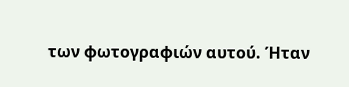των φωτογραφιών αυτού. Ήταν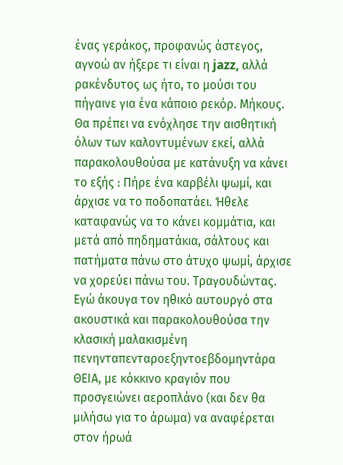ένας γεράκος, προφανώς άστεγος, αγνοώ αν ήξερε τι είναι η jazz, αλλά ρακένδυτος ως ήτο, το μούσι του πήγαινε για ένα κάποιο ρεκόρ. Μήκους. Θα πρέπει να ενόχλησε την αισθητική όλων των καλοντυμένων εκεί, αλλά παρακολουθούσα με κατάνυξη να κάνει το εξής : Πήρε ένα καρβέλι ψωμί, και άρχισε να το ποδοπατάει. Ήθελε καταφανώς να το κάνει κομμάτια, και μετά από πηδηματάκια, σάλτους και πατήματα πάνω στο άτυχο ψωμί, άρχισε να χορεύει πάνω του. Τραγουδώντας. Εγώ άκουγα τον ηθικό αυτουργό στα ακουστικά και παρακολουθούσα την κλασική μαλακισμένη πενηνταπενταροεξηντοεβδομηντάρα ΘΕΙΑ, με κόκκινο κραγιόν που προσγειώνει αεροπλάνο (και δεν θα μιλήσω για το άρωμα) να αναφέρεται στον ήρωά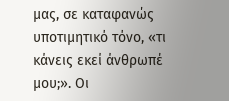μας, σε καταφανώς υποτιμητικό τόνο, «τι κάνεις εκεί άνθρωπέ μου;». Οι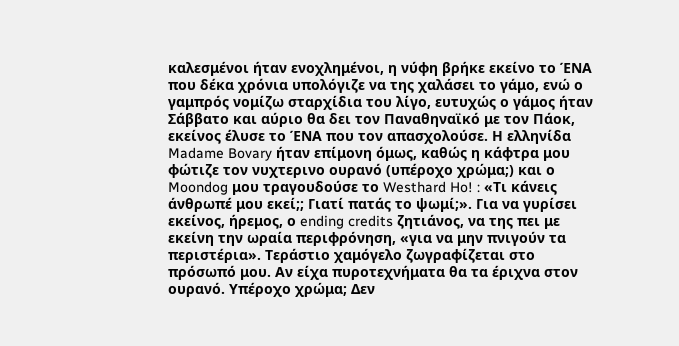καλεσμένοι ήταν ενοχλημένοι, η νύφη βρήκε εκείνο το ΈΝΑ που δέκα χρόνια υπολόγιζε να της χαλάσει το γάμο, ενώ ο γαμπρός νομίζω σταρχίδια του λίγο, ευτυχώς ο γάμος ήταν Σάββατο και αύριο θα δει τον Παναθηναϊκό με τον Πάοκ, εκείνος έλυσε το ΈΝΑ που τον απασχολούσε. Η ελληνίδα Madame Bovary ήταν επίμονη όμως, καθώς η κάφτρα μου φώτιζε τον νυχτερινο ουρανό (υπέροχο χρώμα;) και ο Moondog μου τραγουδούσε το Westhard Ho! : «Τι κάνεις άνθρωπέ μου εκεί;; Γιατί πατάς το ψωμί;». Για να γυρίσει εκείνος, ήρεμος, ο ending credits ζητιάνος, να της πει με εκείνη την ωραία περιφρόνηση, «για να μην πνιγούν τα περιστέρια». Τεράστιο χαμόγελο ζωγραφίζεται στο πρόσωπό μου. Αν είχα πυροτεχνήματα θα τα έριχνα στον ουρανό. Υπέροχο χρώμα; Δεν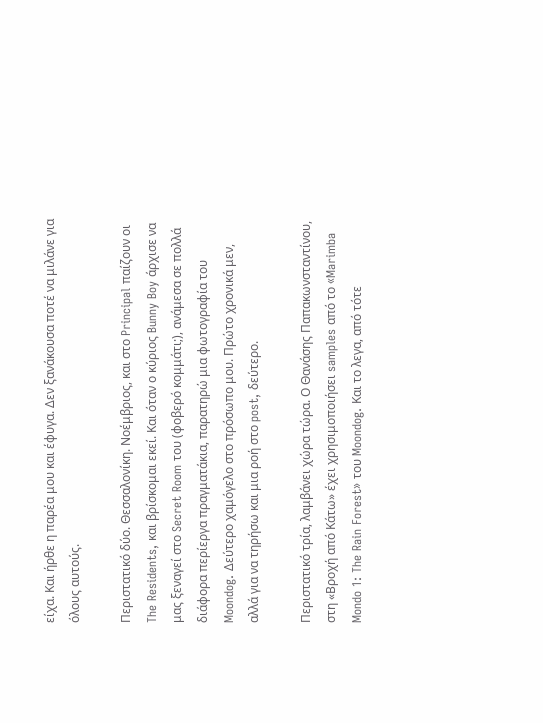είχα. Και ήρθε η παρέα μου και έφυγα. Δεν ξανάκουσα ποτέ να μιλάνε για όλους αυτούς.

Περιστατικό δύο. Θεσσαλονίκη. Νοέμβριος, και στο Principal παίζουν οι The Residents, και βρίσκομαι εκεί. Και όταν ο κύριος Bunny Boy άρχισε να μας ξεναγεί στο Secret Room του (φοβερό κομμάτι;), ανάμεσα σε πολλά διάφορα περίεργα πραγματάκια, παρατηρώ μια φωτογραφία του Moondog. Δεύτερο χαμόγελο στο πρόσωπο μου. Πρώτο χρονικά μεν, αλλά για να τηρήσω και μια ροή στο post, δεύτερο.

Περιστατικό τρία, λαμβάνει χώρα τώρα. Ο Θανάσης Παπακωνσταντίνου, στη «Βροχή από Κάτω» έχει χρησιμοποιήσει samples από το «Marimba Mondo 1: The Rain Forest» του Moondog. Και το λεγα, από τότε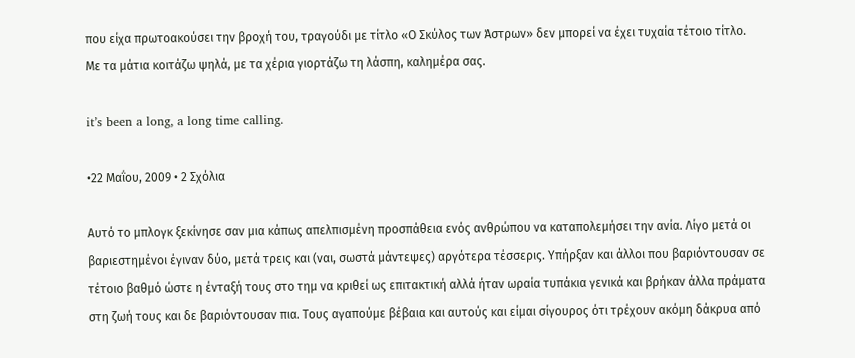που είχα πρωτοακούσει την βροχή του, τραγούδι με τίτλο «Ο Σκύλος των Άστρων» δεν μπορεί να έχει τυχαία τέτοιο τίτλο. Με τα μάτια κοιτάζω ψηλά, με τα χέρια γιορτάζω τη λάσπη, καλημέρα σας.

it’s been a long, a long time calling.

•22 Μαΐου, 2009 • 2 Σχόλια

Αυτό το μπλογκ ξεκίνησε σαν μια κάπως απελπισμένη προσπάθεια ενός ανθρώπου να καταπολεμήσει την ανία. Λίγο μετά οι βαριεστημένοι έγιναν δύο, μετά τρεις και (ναι, σωστά μάντεψες) αργότερα τέσσερις. Yπήρξαν και άλλοι που βαριόντουσαν σε τέτοιο βαθμό ώστε η ένταξή τους στο τημ να κριθεί ως επιτακτική αλλά ήταν ωραία τυπάκια γενικά και βρήκαν άλλα πράματα στη ζωή τους και δε βαριόντουσαν πια. Τους αγαπούμε βέβαια και αυτούς και είμαι σίγουρος ότι τρέχουν ακόμη δάκρυα από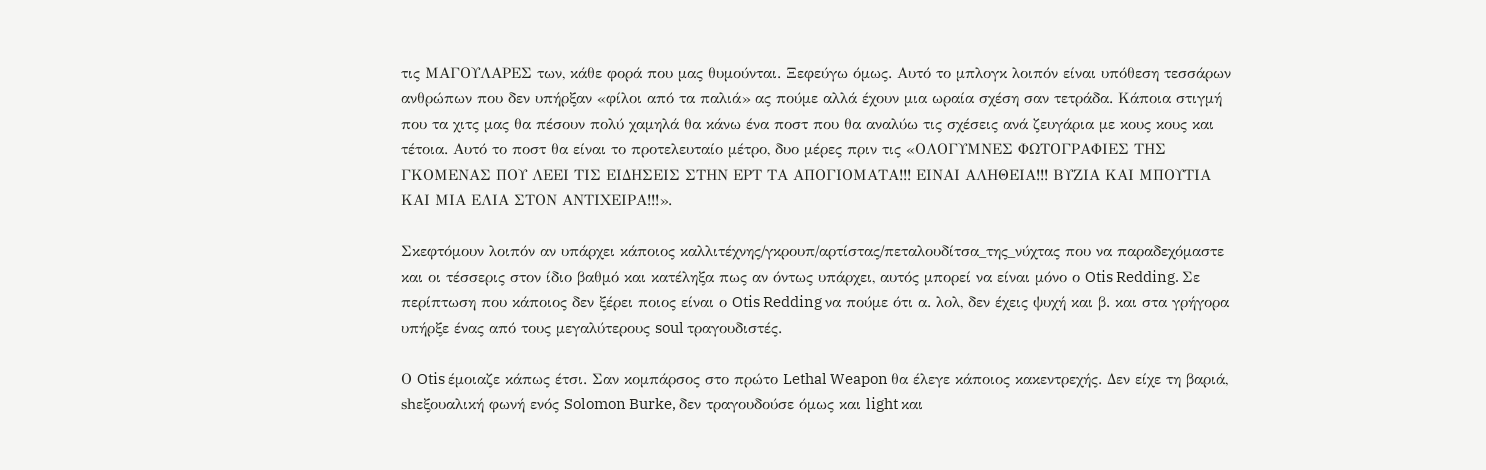τις ΜΑΓΟΥΛΑΡΕΣ των, κάθε φορά που μας θυμούνται. Ξεφεύγω όμως. Αυτό το μπλογκ λοιπόν είναι υπόθεση τεσσάρων ανθρώπων που δεν υπήρξαν «φίλοι από τα παλιά» ας πούμε αλλά έχουν μια ωραία σχέση σαν τετράδα. Κάποια στιγμή που τα χιτς μας θα πέσουν πολύ χαμηλά θα κάνω ένα ποστ που θα αναλύω τις σχέσεις ανά ζευγάρια με κους κους και τέτοια. Αυτό το ποστ θα είναι το προτελευταίο μέτρο, δυο μέρες πριν τις «ΟΛΟΓΥΜΝΕΣ ΦΩΤΟΓΡΑΦΙΕΣ ΤΗΣ ΓΚΟΜΕΝΑΣ ΠΟΥ ΛΕΕΙ ΤΙΣ ΕΙΔΗΣΕΙΣ ΣΤΗΝ ΕΡΤ ΤΑ ΑΠΟΓΙΟΜΑΤΑ!!! ΕΙΝΑΙ ΑΛΗΘΕΙΑ!!! ΒΥΖΙΑ ΚΑΙ ΜΠΟΥΤΙΑ ΚΑΙ ΜΙΑ ΕΛΙΑ ΣΤΟΝ ΑΝΤΙΧΕΙΡΑ!!!».

Σκεφτόμουν λοιπόν αν υπάρχει κάποιος καλλιτέχνης/γκρουπ/αρτίστας/πεταλουδίτσα_της_νύχτας που να παραδεχόμαστε και οι τέσσερις στον ίδιο βαθμό και κατέληξα πως αν όντως υπάρχει, αυτός μπορεί να είναι μόνο ο Otis Redding. Σε περίπτωση που κάποιος δεν ξέρει ποιος είναι ο Otis Redding να πούμε ότι α. λολ, δεν έχεις ψυχή και β. και στα γρήγορα υπήρξε ένας από τους μεγαλύτερους soul τραγουδιστές.

Ο Otis έμοιαζε κάπως έτσι. Σαν κομπάρσος στο πρώτο Lethal Weapon θα έλεγε κάποιος κακεντρεχής. Δεν είχε τη βαριά, shεξουαλική φωνή ενός Solomon Burke, δεν τραγουδούσε όμως και light και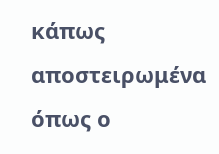κάπως αποστειρωμένα όπως ο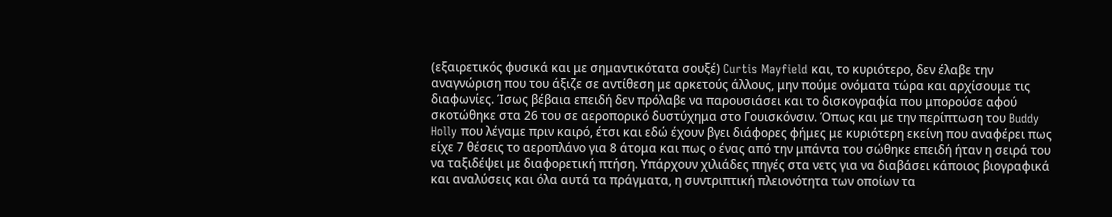(εξαιρετικός φυσικά και με σημαντικότατα σουξέ) Curtis Mayfield και, το κυριότερο, δεν έλαβε την αναγνώριση που του άξιζε σε αντίθεση με αρκετούς άλλους, μην πούμε ονόματα τώρα και αρχίσουμε τις διαφωνίες. Ίσως βέβαια επειδή δεν πρόλαβε να παρουσιάσει και το δισκογραφία που μπορούσε αφού σκοτώθηκε στα 26 του σε αεροπορικό δυστύχημα στο Γουισκόνσιν. Όπως και με την περίπτωση του Buddy Holly που λέγαμε πριν καιρό, έτσι και εδώ έχουν βγει διάφορες φήμες με κυριότερη εκείνη που αναφέρει πως είχε 7 θέσεις το αεροπλάνο για 8 άτομα και πως ο ένας από την μπάντα του σώθηκε επειδή ήταν η σειρά του να ταξιδέψει με διαφορετική πτήση. Υπάρχουν χιλιάδες πηγές στα νετς για να διαβάσει κάποιος βιογραφικά και αναλύσεις και όλα αυτά τα πράγματα, η συντριπτική πλειονότητα των οποίων τα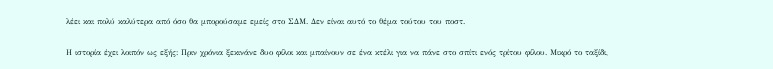λέει και πολύ καλύτερα από όσο θα μπορούσαμε εμείς στο ΣΔΜ. Δεν είναι αυτό το θέμα τούτου του ποστ.

Η ιστορία έχει λοιπόν ως εξής: Πριν χρόνια ξεκινάνε δυο φίλοι και μπαίνουν σε ένα κτέλι για να πάνε στο σπίτι ενός τρίτου φίλου. Μικρό το ταξίδι,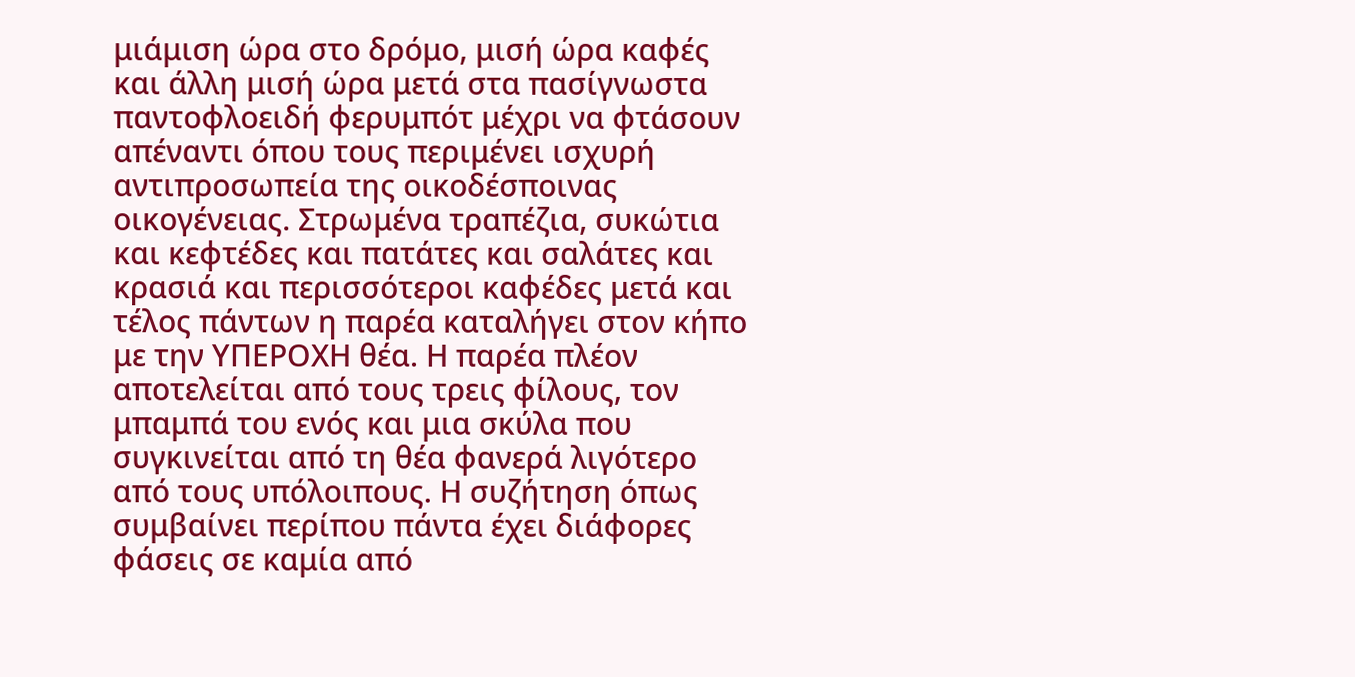μιάμιση ώρα στο δρόμο, μισή ώρα καφές και άλλη μισή ώρα μετά στα πασίγνωστα παντοφλοειδή φερυμπότ μέχρι να φτάσουν απέναντι όπου τους περιμένει ισχυρή αντιπροσωπεία της οικοδέσποινας οικογένειας. Στρωμένα τραπέζια, συκώτια και κεφτέδες και πατάτες και σαλάτες και κρασιά και περισσότεροι καφέδες μετά και τέλος πάντων η παρέα καταλήγει στον κήπο με την ΥΠΕΡΟΧΗ θέα. Η παρέα πλέον αποτελείται από τους τρεις φίλους, τον μπαμπά του ενός και μια σκύλα που συγκινείται από τη θέα φανερά λιγότερο από τους υπόλοιπους. Η συζήτηση όπως συμβαίνει περίπου πάντα έχει διάφορες φάσεις σε καμία από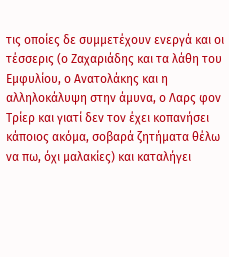τις οποίες δε συμμετέχουν ενεργά και οι τέσσερις (ο Ζαχαριάδης και τα λάθη του Εμφυλίου, ο Ανατολάκης και η αλληλοκάλυψη στην άμυνα, ο Λαρς φον Τρίερ και γιατί δεν τον έχει κοπανήσει κάποιος ακόμα, σοβαρά ζητήματα θέλω να πω, όχι μαλακίες) και καταλήγει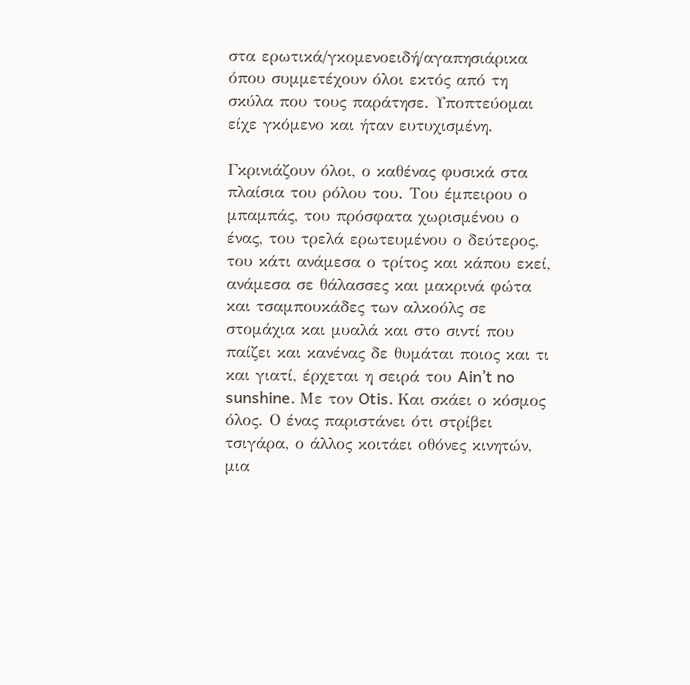στα ερωτικά/γκομενοειδή/αγαπησιάρικα όπου συμμετέχουν όλοι εκτός από τη σκύλα που τους παράτησε. Υποπτεύομαι είχε γκόμενο και ήταν ευτυχισμένη.

Γκρινιάζουν όλοι, ο καθένας φυσικά στα πλαίσια του ρόλου του. Του έμπειρου ο μπαμπάς, του πρόσφατα χωρισμένου ο ένας, του τρελά ερωτευμένου ο δεύτερος, του κάτι ανάμεσα ο τρίτος και κάπου εκεί, ανάμεσα σε θάλασσες και μακρινά φώτα και τσαμπουκάδες των αλκοόλς σε στομάχια και μυαλά και στο σιντί που παίζει και κανένας δε θυμάται ποιος και τι και γιατί, έρχεται η σειρά του Ain’t no sunshine. Με τον Otis. Και σκάει ο κόσμος όλος. Ο ένας παριστάνει ότι στρίβει τσιγάρα, ο άλλος κοιτάει οθόνες κινητών, μια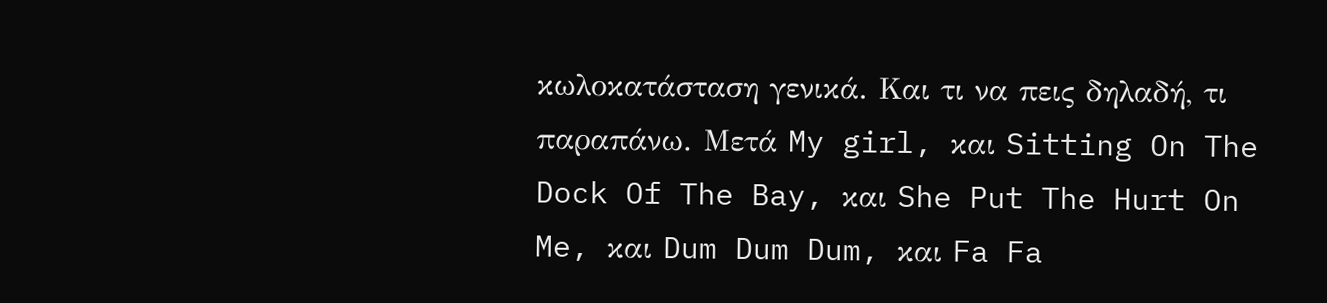κωλοκατάσταση γενικά. Και τι να πεις δηλαδή, τι παραπάνω. Μετά My girl, και Sitting On The Dock Of The Bay, και She Put The Hurt On Me, και Dum Dum Dum, και Fa Fa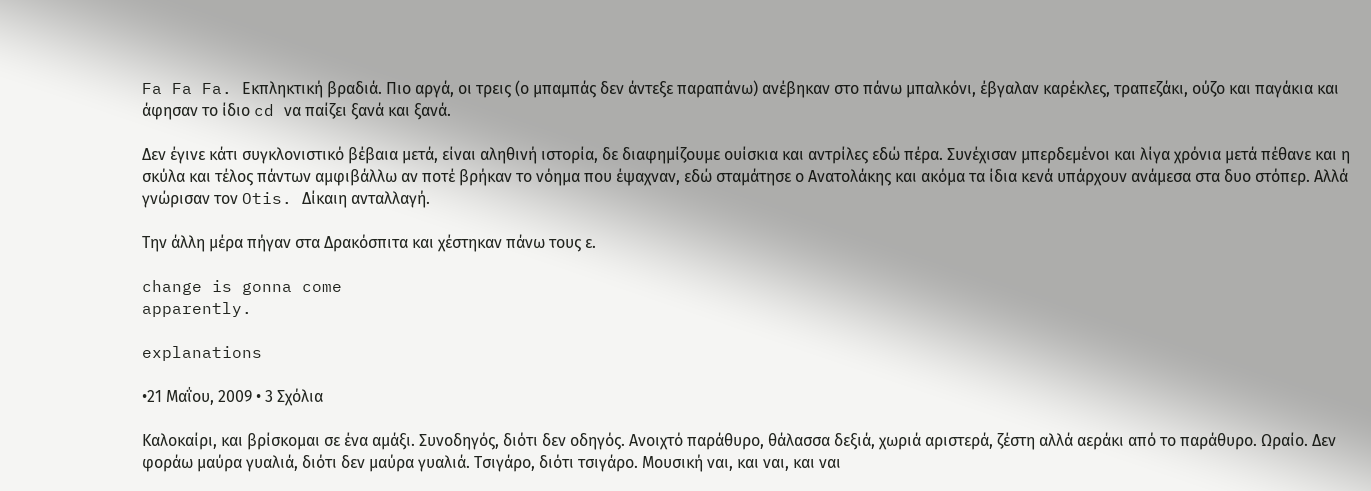Fa Fa Fa. Εκπληκτική βραδιά. Πιο αργά, οι τρεις (ο μπαμπάς δεν άντεξε παραπάνω) ανέβηκαν στο πάνω μπαλκόνι, έβγαλαν καρέκλες, τραπεζάκι, ούζο και παγάκια και άφησαν το ίδιο cd να παίζει ξανά και ξανά.

Δεν έγινε κάτι συγκλονιστικό βέβαια μετά, είναι αληθινή ιστορία, δε διαφημίζουμε ουίσκια και αντρίλες εδώ πέρα. Συνέχισαν μπερδεμένοι και λίγα χρόνια μετά πέθανε και η σκύλα και τέλος πάντων αμφιβάλλω αν ποτέ βρήκαν το νόημα που έψαχναν, εδώ σταμάτησε ο Ανατολάκης και ακόμα τα ίδια κενά υπάρχουν ανάμεσα στα δυο στόπερ. Αλλά γνώρισαν τον Otis. Δίκαιη ανταλλαγή.

Την άλλη μέρα πήγαν στα Δρακόσπιτα και χέστηκαν πάνω τους ε.

change is gonna come
apparently.

explanations

•21 Μαΐου, 2009 • 3 Σχόλια

Καλοκαίρι, και βρίσκομαι σε ένα αμάξι. Συνοδηγός, διότι δεν οδηγός. Ανοιχτό παράθυρο, θάλασσα δεξιά, χωριά αριστερά, ζέστη αλλά αεράκι από το παράθυρο. Ωραίο. Δεν φοράω μαύρα γυαλιά, διότι δεν μαύρα γυαλιά. Τσιγάρο, διότι τσιγάρο. Μουσική ναι, και ναι, και ναι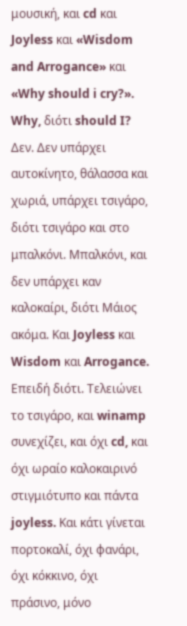μουσική, και cd και Joyless και «Wisdom and Arrogance» και «Why should i cry?». Why, διότι should I? Δεν. Δεν υπάρχει αυτοκίνητο, θάλασσα και χωριά, υπάρχει τσιγάρο, διότι τσιγάρο και στο μπαλκόνι. Μπαλκόνι, και δεν υπάρχει καν καλοκαίρι, διότι Μάιος ακόμα. Και Joyless και Wisdom και Arrogance. Επειδή διότι. Τελειώνει το τσιγάρο, και winamp συνεχίζει, και όχι cd, και όχι ωραίο καλοκαιρινό στιγμιότυπο και πάντα joyless. Και κάτι γίνεται πορτοκαλί, όχι φανάρι, όχι κόκκινο, όχι πράσινο, μόνο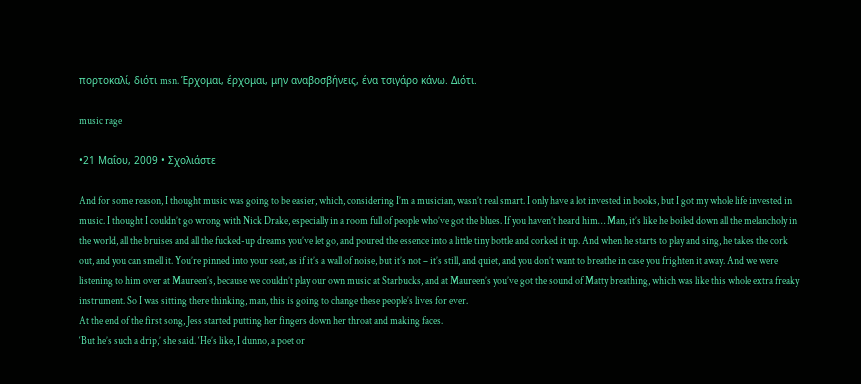πορτοκαλί, διότι msn. Έρχομαι, έρχομαι, μην αναβοσβήνεις, ένα τσιγάρο κάνω. Διότι.

music rage

•21 Μαΐου, 2009 • Σχολιάστε

And for some reason, I thought music was going to be easier, which, considering I’m a musician, wasn’t real smart. I only have a lot invested in books, but I got my whole life invested in music. I thought I couldn’t go wrong with Nick Drake, especially in a room full of people who’ve got the blues. If you haven’t heard him… Man, it’s like he boiled down all the melancholy in the world, all the bruises and all the fucked-up dreams you’ve let go, and poured the essence into a little tiny bottle and corked it up. And when he starts to play and sing, he takes the cork out, and you can smell it. You’re pinned into your seat, as if it’s a wall of noise, but it’s not – it’s still, and quiet, and you don’t want to breathe in case you frighten it away. And we were listening to him over at Maureen’s, because we couldn’t play our own music at Starbucks, and at Maureen’s you’ve got the sound of Matty breathing, which was like this whole extra freaky instrument. So I was sitting there thinking, man, this is going to change these people’s lives for ever.
At the end of the first song, Jess started putting her fingers down her throat and making faces.
‘But he’s such a drip,’ she said. ‘He’s like, I dunno, a poet or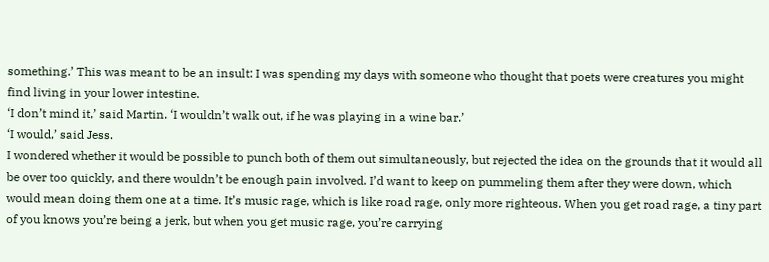something.’ This was meant to be an insult: I was spending my days with someone who thought that poets were creatures you might find living in your lower intestine.
‘I don’t mind it,’ said Martin. ‘I wouldn’t walk out, if he was playing in a wine bar.’
‘I would,’ said Jess.
I wondered whether it would be possible to punch both of them out simultaneously, but rejected the idea on the grounds that it would all be over too quickly, and there wouldn’t be enough pain involved. I’d want to keep on pummeling them after they were down, which would mean doing them one at a time. It’s music rage, which is like road rage, only more righteous. When you get road rage, a tiny part of you knows you’re being a jerk, but when you get music rage, you’re carrying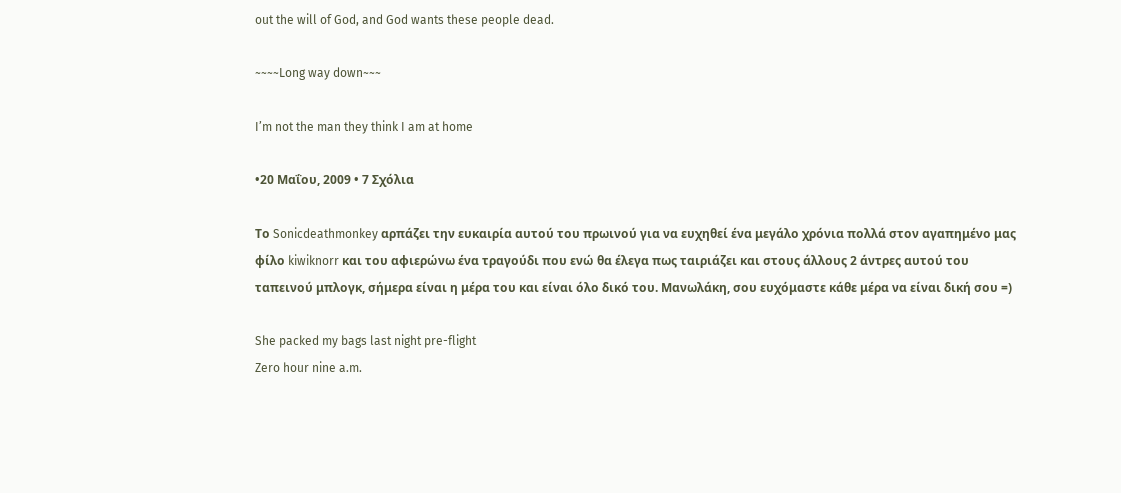out the will of God, and God wants these people dead.

~~~~Long way down~~~

I’m not the man they think I am at home

•20 Μαΐου, 2009 • 7 Σχόλια

Το Sonicdeathmonkey αρπάζει την ευκαιρία αυτού του πρωινού για να ευχηθεί ένα μεγάλο χρόνια πολλά στον αγαπημένο μας φίλο kiwiknorr και του αφιερώνω ένα τραγούδι που ενώ θα έλεγα πως ταιριάζει και στους άλλους 2 άντρες αυτού του ταπεινού μπλογκ, σήμερα είναι η μέρα του και είναι όλο δικό του. Μανωλάκη, σου ευχόμαστε κάθε μέρα να είναι δική σου =)

She packed my bags last night pre-flight
Zero hour nine a.m.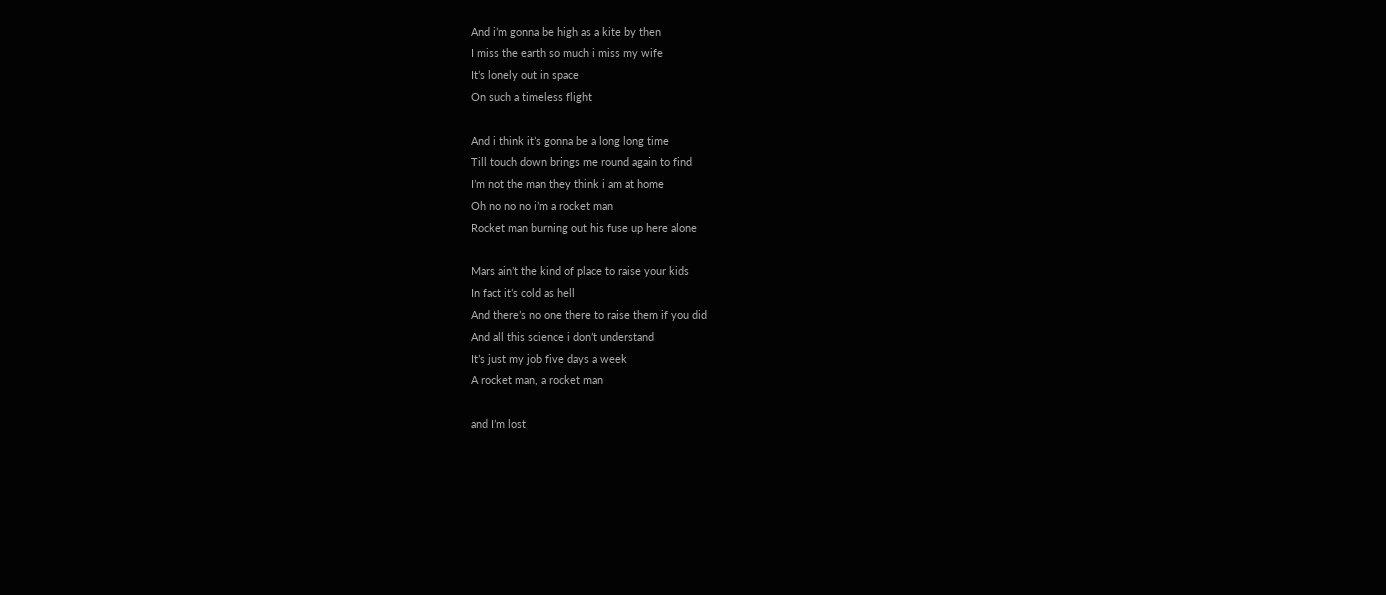And i’m gonna be high as a kite by then
I miss the earth so much i miss my wife
It’s lonely out in space
On such a timeless flight

And i think it’s gonna be a long long time
Till touch down brings me round again to find
I’m not the man they think i am at home
Oh no no no i’m a rocket man
Rocket man burning out his fuse up here alone

Mars ain’t the kind of place to raise your kids
In fact it’s cold as hell
And there’s no one there to raise them if you did
And all this science i don’t understand
It’s just my job five days a week
A rocket man, a rocket man

and I’m lost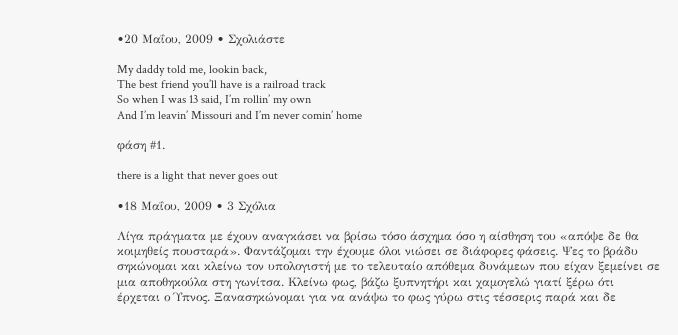•20 Μαΐου, 2009 • Σχολιάστε

My daddy told me, lookin back,
The best friend you’ll have is a railroad track
So when I was 13 said, I’m rollin’ my own
And I’m leavin’ Missouri and I’m never comin’ home

φάση #1.

there is a light that never goes out

•18 Μαΐου, 2009 • 3 Σχόλια

Λίγα πράγματα με έχουν αναγκάσει να βρίσω τόσο άσχημα όσο η αίσθηση του «απόψε δε θα κοιμηθείς πουσταρά». Φαντάζομαι την έχουμε όλοι νιώσει σε διάφορες φάσεις. Ψες το βράδυ σηκώνομαι και κλείνω τον υπολογιστή με το τελευταίο απόθεμα δυνάμεων που είχαν ξεμείνει σε μια αποθηκούλα στη γωνίτσα. Κλείνω φως, βάζω ξυπνητήρι και χαμογελώ γιατί ξέρω ότι έρχεται ο Ύπνος. Ξανασηκώνομαι για να ανάψω το φως γύρω στις τέσσερις παρά και δε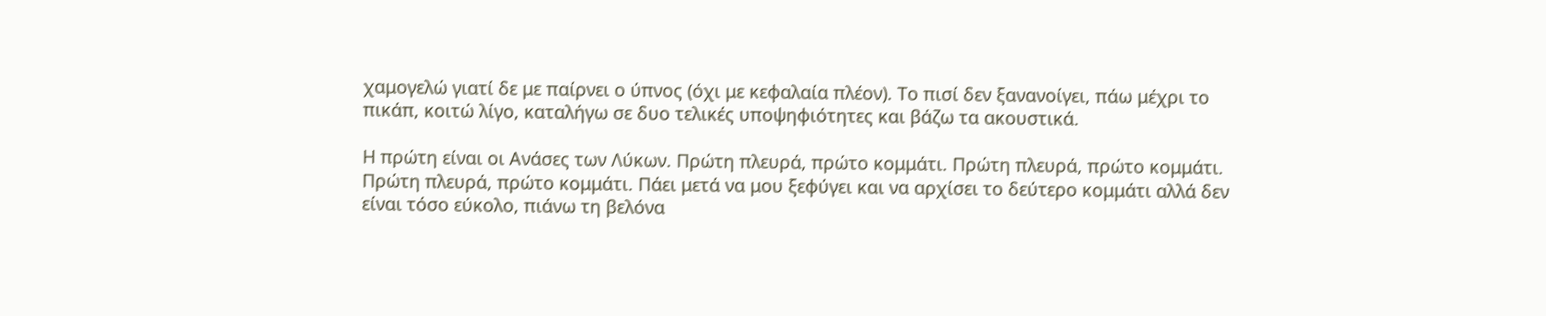χαμογελώ γιατί δε με παίρνει ο ύπνος (όχι με κεφαλαία πλέον). Το πισί δεν ξανανοίγει, πάω μέχρι το πικάπ, κοιτώ λίγο, καταλήγω σε δυο τελικές υποψηφιότητες και βάζω τα ακουστικά.

Η πρώτη είναι οι Ανάσες των Λύκων. Πρώτη πλευρά, πρώτο κομμάτι. Πρώτη πλευρά, πρώτο κομμάτι. Πρώτη πλευρά, πρώτο κομμάτι. Πάει μετά να μου ξεφύγει και να αρχίσει το δεύτερο κομμάτι αλλά δεν είναι τόσο εύκολο, πιάνω τη βελόνα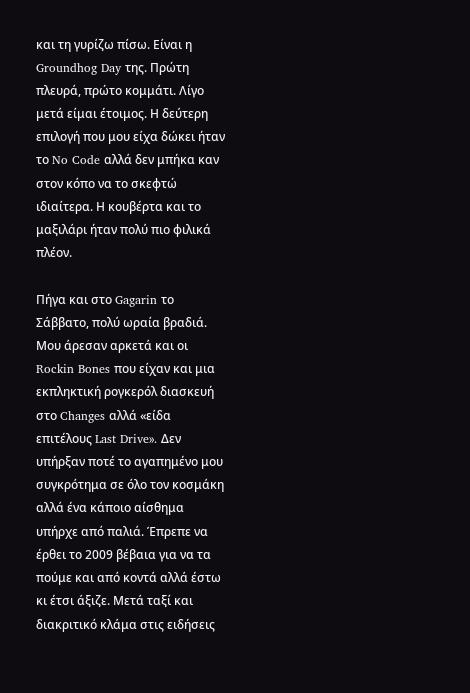και τη γυρίζω πίσω. Είναι η Groundhog Day της. Πρώτη πλευρά, πρώτο κομμάτι. Λίγο μετά είμαι έτοιμος. Η δεύτερη επιλογή που μου είχα δώκει ήταν το No Code αλλά δεν μπήκα καν στον κόπο να το σκεφτώ ιδιαίτερα. Η κουβέρτα και το μαξιλάρι ήταν πολύ πιο φιλικά πλέον.

Πήγα και στο Gagarin το Σάββατο, πολύ ωραία βραδιά. Μου άρεσαν αρκετά και οι Rockin Bones που είχαν και μια εκπληκτική ρογκερόλ διασκευή στο Changes αλλά «είδα επιτέλους Last Drive». Δεν υπήρξαν ποτέ το αγαπημένο μου συγκρότημα σε όλο τον κοσμάκη αλλά ένα κάποιο αίσθημα υπήρχε από παλιά. Έπρεπε να έρθει το 2009 βέβαια για να τα πούμε και από κοντά αλλά έστω κι έτσι άξιζε. Μετά ταξί και διακριτικό κλάμα στις ειδήσεις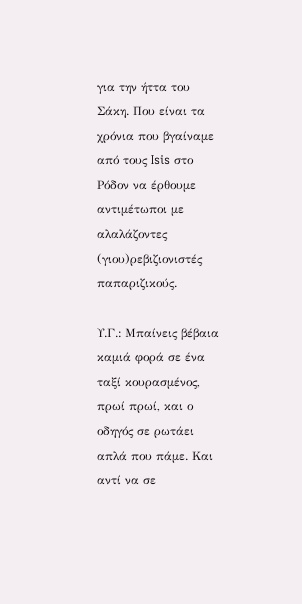για την ήττα του Σάκη. Που είναι τα χρόνια που βγαίναμε από τους Isis στο Ρόδον να έρθουμε αντιμέτωποι με αλαλάζοντες (γιου)ρεβιζιονιστές παπαριζικούς.

Υ.Γ.: Μπαίνεις βέβαια καμιά φορά σε ένα ταξί κουρασμένος, πρωί πρωί, και ο οδηγός σε ρωτάει απλά που πάμε. Και αντί να σε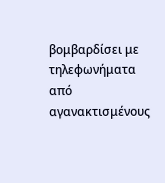βομβαρδίσει με τηλεφωνήματα από αγανακτισμένους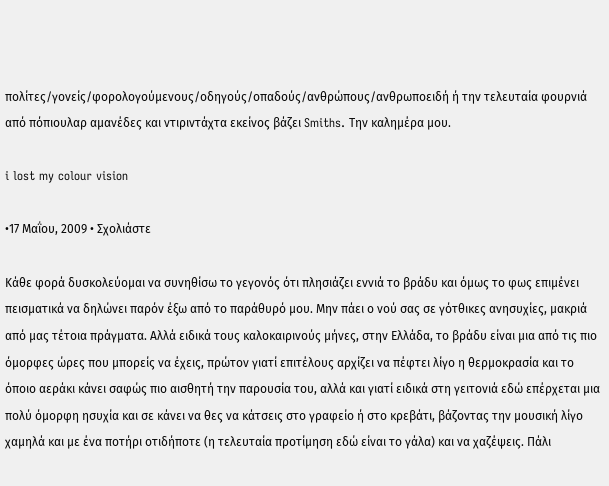πολίτες/γονείς/φορολογούμενους/οδηγούς/οπαδούς/ανθρώπους/ανθρωποειδή ή την τελευταία φουρνιά από πόπιουλαρ αμανέδες και ντιριντάχτα εκείνος βάζει Smiths. Την καλημέρα μου.

i lost my colour vision

•17 Μαΐου, 2009 • Σχολιάστε

Κάθε φορά δυσκολεύομαι να συνηθίσω το γεγονός ότι πλησιάζει εννιά το βράδυ και όμως το φως επιμένει πεισματικά να δηλώνει παρόν έξω από το παράθυρό μου. Μην πάει ο νού σας σε γότθικες ανησυχίες, μακριά από μας τέτοια πράγματα. Αλλά ειδικά τους καλοκαιρινούς μήνες, στην Ελλάδα, το βράδυ είναι μια από τις πιο όμορφες ώρες που μπορείς να έχεις, πρώτον γιατί επιτέλους αρχίζει να πέφτει λίγο η θερμοκρασία και το όποιο αεράκι κάνει σαφώς πιο αισθητή την παρουσία του, αλλά και γιατί ειδικά στη γειτονιά εδώ επέρχεται μια πολύ όμορφη ησυχία και σε κάνει να θες να κάτσεις στο γραφείο ή στο κρεβάτι, βάζοντας την μουσική λίγο χαμηλά και με ένα ποτήρι οτιδήποτε (η τελευταία προτίμηση εδώ είναι το γάλα) και να χαζέψεις. Πάλι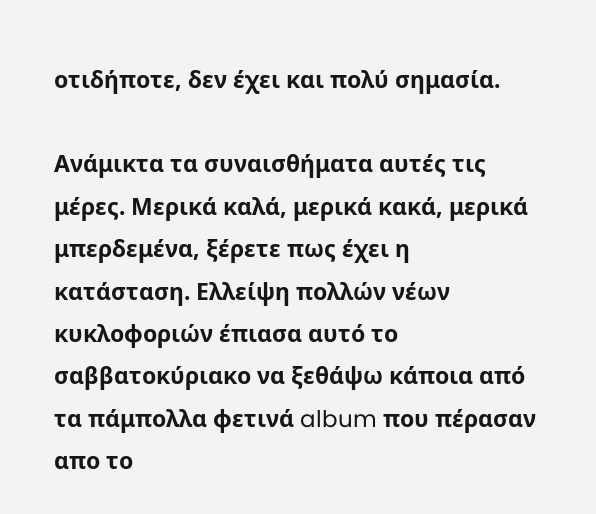οτιδήποτε, δεν έχει και πολύ σημασία.

Ανάμικτα τα συναισθήματα αυτές τις μέρες. Μερικά καλά, μερικά κακά, μερικά μπερδεμένα, ξέρετε πως έχει η κατάσταση. Ελλείψη πολλών νέων κυκλοφοριών έπιασα αυτό το σαββατοκύριακο να ξεθάψω κάποια από τα πάμπολλα φετινά album που πέρασαν απο το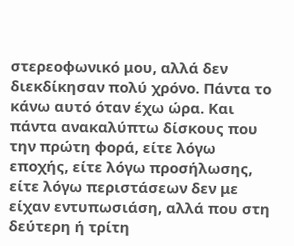στερεοφωνικό μου, αλλά δεν διεκδίκησαν πολύ χρόνο. Πάντα το κάνω αυτό όταν έχω ώρα. Και πάντα ανακαλύπτω δίσκους που την πρώτη φορά, είτε λόγω εποχής, είτε λόγω προσήλωσης, είτε λόγω περιστάσεων δεν με είχαν εντυπωσιάση, αλλά που στη δεύτερη ή τρίτη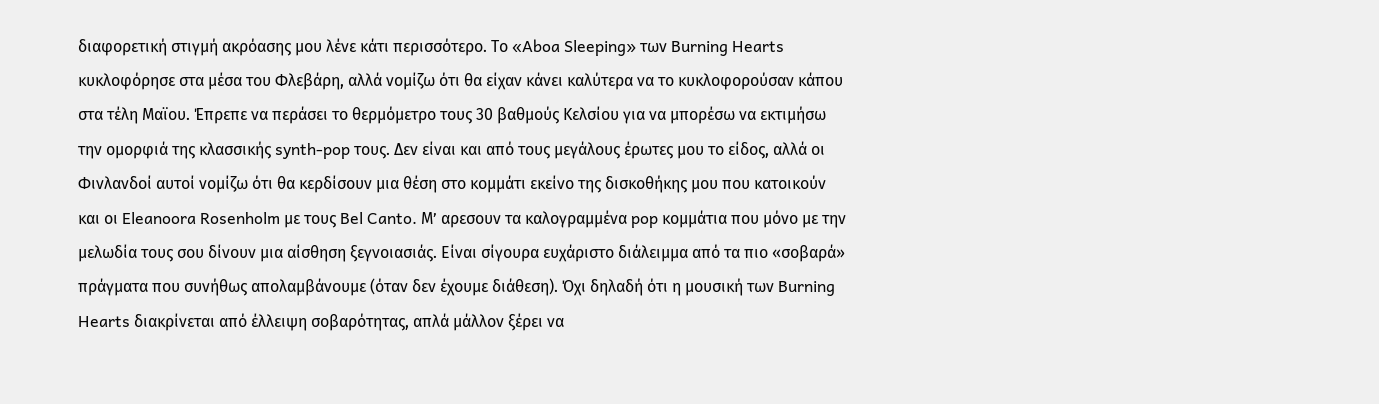διαφορετική στιγμή ακρόασης μου λένε κάτι περισσότερο. Το «Aboa Sleeping» των Burning Hearts κυκλοφόρησε στα μέσα του Φλεβάρη, αλλά νομίζω ότι θα είχαν κάνει καλύτερα να το κυκλοφορούσαν κάπου στα τέλη Μαϊου. Έπρεπε να περάσει το θερμόμετρο τους 30 βαθμούς Κελσίου για να μπορέσω να εκτιμήσω την ομορφιά της κλασσικής synth-pop τους. Δεν είναι και από τους μεγάλους έρωτες μου το είδος, αλλά οι Φινλανδοί αυτοί νομίζω ότι θα κερδίσουν μια θέση στο κομμάτι εκείνο της δισκοθήκης μου που κατοικούν και οι Eleanoora Rosenholm με τους Bel Canto. Μ’ αρεσουν τα καλογραμμένα pop κομμάτια που μόνο με την μελωδία τους σου δίνουν μια αίσθηση ξεγνοιασιάς. Είναι σίγουρα ευχάριστο διάλειμμα από τα πιο «σοβαρά» πράγματα που συνήθως απολαμβάνουμε (όταν δεν έχουμε διάθεση). Όχι δηλαδή ότι η μουσική των Burning Hearts διακρίνεται από έλλειψη σοβαρότητας, απλά μάλλον ξέρει να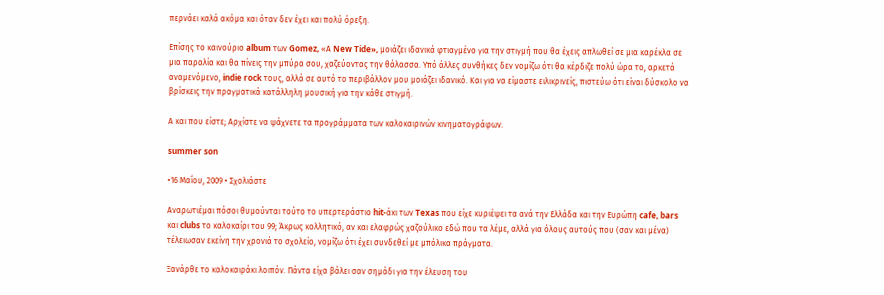περνάει καλά ακόμα και όταν δεν έχει και πολύ όρεξη.

Επίσης το καινούριο album των Gomez, «Α New Tide», μοιάζει ιδανικά φτιαγμένο για την στιγμή που θα έχεις απλωθεί σε μια καρέκλα σε μια παραλία και θα πίνεις την μπύρα σου, χαζεύοντας την θάλασσα. Υπό άλλες συνθήκες δεν νομίζω ότι θα κέρδιζε πολύ ώρα το, αρκετά αναμενόμενο, indie rock τους, αλλά σε αυτό το περιβάλλον μου μοιάζει ιδανικό. Και για να είμαστε ειλικρινείς, πιστεύω ότι είναι δύσκολο να βρίσκεις την πραγματικά κατάλληλη μουσική για την κάθε στιγμή.

Α και που είστε; Αρχίστε να ψάχνετε τα προγράμματα των καλοκαιρινών κινηματογράφων.

summer son

•16 Μαΐου, 2009 • Σχολιάστε

Αναρωτιέμαι πόσοι θυμούνται τούτο το υπερτεράστιο hit-άκι των Texas που είχε κυριέψει τα ανά την Ελλάδα και την Ευρώπη cafe, bars και clubs το καλοκαίρι του 99; Άκρως κολλητικό, αν και ελαφρώς χαζούλικο εδώ που τα λέμε, αλλά για όλους αυτούς που (σαν και μένα) τέλειωσαν εκείνη την χρονιά το σχολείο, νομίζω ότι έχει συνδεθεί με μπόλικα πράγματα.

Ξανάρθε το καλοκαιράκι λοιπόν. Πάντα είχα βάλει σαν σημάδι για την έλευση του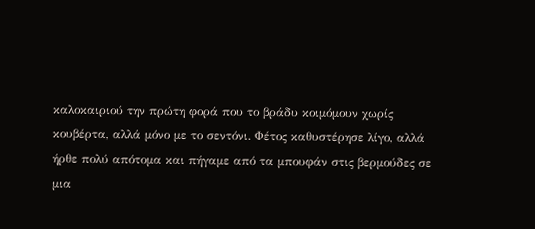καλοκαιριού την πρώτη φορά που το βράδυ κοιμόμουν χωρίς κουβέρτα, αλλά μόνο με το σεντόνι. Φέτος καθυστέρησε λίγο, αλλά ήρθε πολύ απότομα και πήγαμε από τα μπουφάν στις βερμούδες σε μια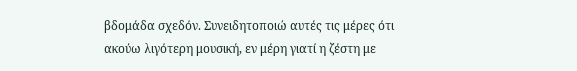βδομάδα σχεδόν. Συνειδητοποιώ αυτές τις μέρες ότι ακούω λιγότερη μουσική, εν μέρη γιατί η ζέστη με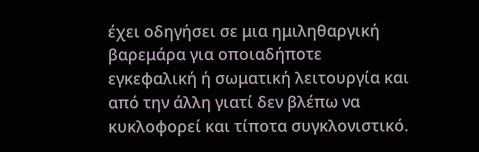έχει οδηγήσει σε μια ημιληθαργική βαρεμάρα για οποιαδήποτε εγκεφαλική ή σωματική λειτουργία και από την άλλη γιατί δεν βλέπω να κυκλοφορεί και τίποτα συγκλονιστικό.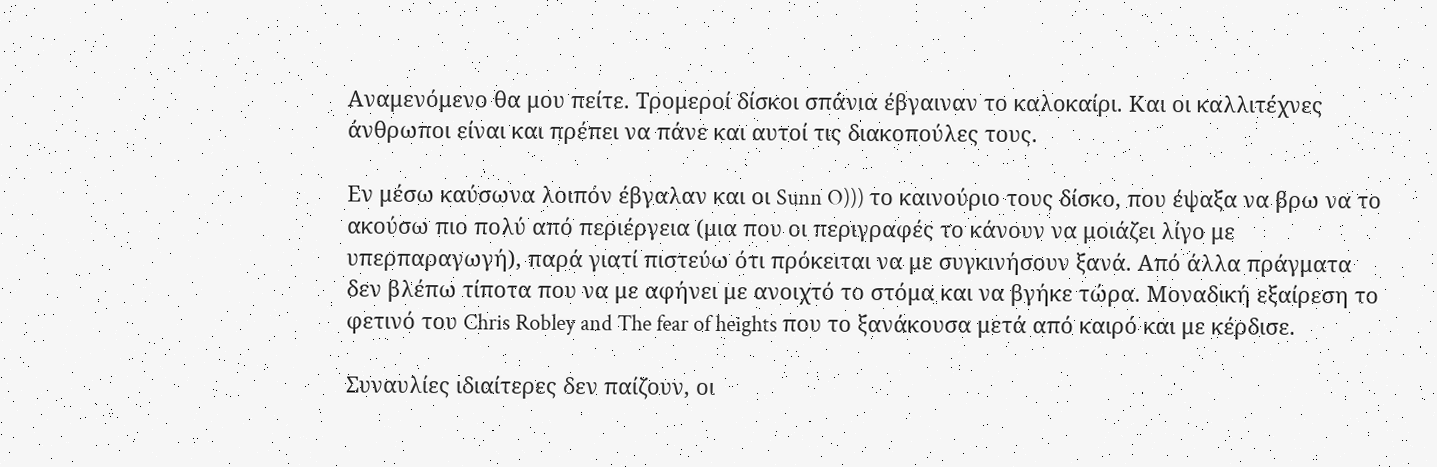Αναμενόμενο θα μου πείτε. Τρομεροί δίσκοι σπάνια έβγαιναν το καλοκαίρι. Και οι καλλιτέχνες άνθρωποι είναι και πρέπει να πάνε και αυτοί τις διακοπούλες τους.

Εν μέσω καύσωνα λοιπόν έβγαλαν και οι Sunn O))) το καινούριο τους δίσκο, που έψαξα να βρω να το ακούσω πιο πολύ από περιέργεια (μια που οι περιγραφές το κάνουν να μοιάζει λίγο με υπερπαραγωγή), παρά γιατί πιστεύω ότι πρόκειται να με συγκινήσουν ξανά. Από άλλα πράγματα δεν βλέπω τίποτα που να με αφήνει με ανοιχτό το στόμα και να βγήκε τώρα. Μοναδική εξαίρεση το φετινό του Chris Robley and The fear of heights που το ξανάκουσα μετά από καιρό και με κέρδισε.

Συναυλίες ιδιαίτερες δεν παίζουν, οι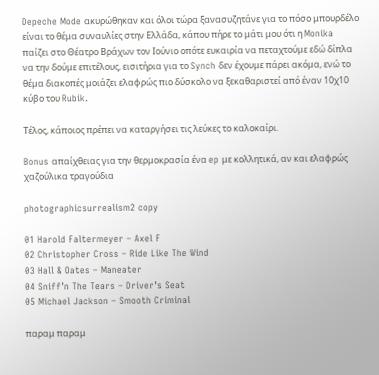Depeche Mode ακυρώθηκαν και όλοι τώρα ξανασυζητάνε για το πόσο μπουρδέλο είναι το θέμα συναυλίες στην Ελλάδα, κάπου πήρε το μάτι μου ότι η Monika παίζει στο Θέατρο Βράχων τον Ιούνιο οπότε ευκαιρία να πεταχτούμε εδώ δίπλα να την δούμε επιτέλους, εισιτήρια για το Synch δεν έχουμε πάρει ακόμα, ενώ το θέμα διακοπές μοιάζει ελαφρώς πιο δύσκολο να ξεκαθαριστεί από έναν 10χ10 κύβο του Rubik.

Τέλος, κάποιος πρέπει να καταργήσει τις λεύκες το καλοκαίρι.

Bonus απαίχθειας για την θερμοκρασία ένα ep με κολλητικά, αν και ελαφρώς χαζούλικα τραγούδια

photographicsurrealism2 copy

01 Harold Faltermeyer – Axel F
02 Christopher Cross – Ride Like The Wind
03 Hall & Oates – Maneater
04 Sniff’n The Tears – Driver’s Seat
05 Michael Jackson – Smooth Criminal

παραμ παραμ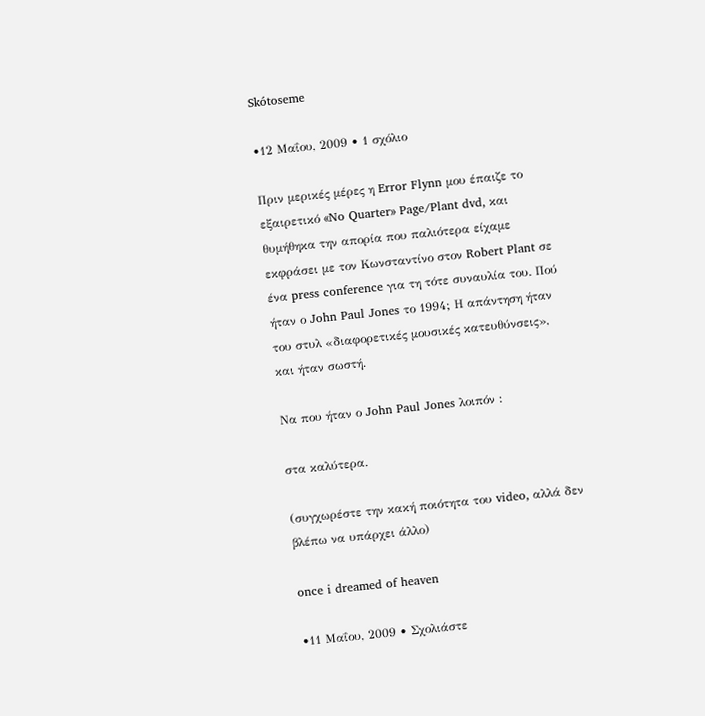Skótoseme

•12 Μαΐου, 2009 • 1 σχόλιο

Πριν μερικές μέρες η Error Flynn μου έπαιζε το εξαιρετικό «No Quarter» Page/Plant dvd, και θυμήθηκα την απορία που παλιότερα είχαμε εκφράσει με τον Κωνσταντίνο στον Robert Plant σε ένα press conference για τη τότε συναυλία του. Πού ήταν ο John Paul Jones το 1994; Η απάντηση ήταν του στυλ «διαφορετικές μουσικές κατευθύνσεις», και ήταν σωστή.

Να που ήταν ο John Paul Jones λοιπόν :

στα καλύτερα.

(συγχωρέστε την κακή ποιότητα του video, αλλά δεν βλέπω να υπάρχει άλλο)

once i dreamed of heaven

•11 Μαΐου, 2009 • Σχολιάστε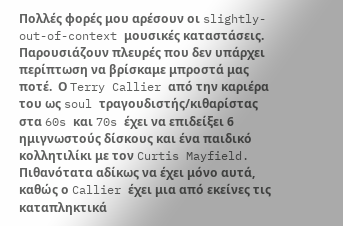Πολλές φορές μου αρέσουν οι slightly-out-of-context μουσικές καταστάσεις. Παρουσιάζουν πλευρές που δεν υπάρχει περίπτωση να βρίσκαμε μπροστά μας ποτέ.  Ο Terry Callier από την καριέρα του ως soul τραγουδιστής/κιθαρίστας στα 60s και 70s έχει να επιδείξει 6 ημιγνωστούς δίσκους και ένα παιδικό κολλητιλίκι με τον Curtis Mayfield. Πιθανότατα αδίκως να έχει μόνο αυτά, καθώς ο Callier έχει μια από εκείνες τις καταπληκτικά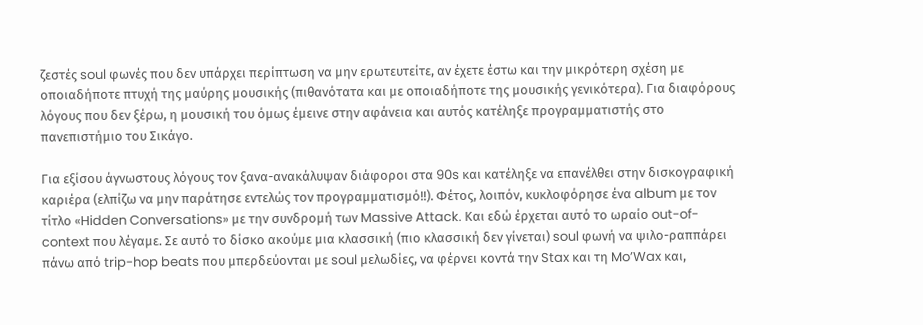ζεστές soul φωνές που δεν υπάρχει περίπτωση να μην ερωτευτείτε, αν έχετε έστω και την μικρότερη σχέση με οποιαδήποτε πτυχή της μαύρης μουσικής (πιθανότατα και με οποιαδήποτε της μουσικής γενικότερα). Για διαφόρους λόγους που δεν ξέρω, η μουσική του όμως έμεινε στην αφάνεια και αυτός κατέληξε προγραμματιστής στο πανεπιστήμιο του Σικάγο.

Για εξίσου άγνωστους λόγους τον ξανα-ανακάλυψαν διάφοροι στα 90s και κατέληξε να επανέλθει στην δισκογραφική καριέρα (ελπίζω να μην παράτησε εντελώς τον προγραμματισμό!!). Φέτος, λοιπόν, κυκλοφόρησε ένα album με τον τίτλο «Hidden Conversations» με την συνδρομή των Massive Attack. Και εδώ έρχεται αυτό το ωραίο out-of-context που λέγαμε. Σε αυτό το δίσκο ακούμε μια κλασσική (πιο κλασσική δεν γίνεται) soul φωνή να ψιλο-ραππάρει πάνω από trip-hop beats που μπερδεύονται με soul μελωδίες, να φέρνει κοντά την Stax και τη Mo’Wax και,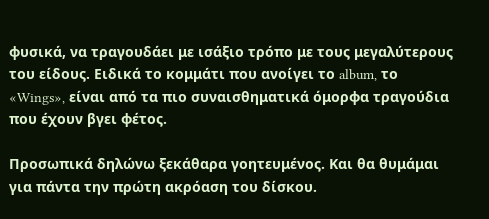φυσικά, να τραγουδάει με ισάξιο τρόπο με τους μεγαλύτερους του είδους. Ειδικά το κομμάτι που ανοίγει το album, το «Wings», είναι από τα πιο συναισθηματικά όμορφα τραγούδια που έχουν βγει φέτος.

Προσωπικά δηλώνω ξεκάθαρα γοητευμένος. Και θα θυμάμαι για πάντα την πρώτη ακρόαση του δίσκου.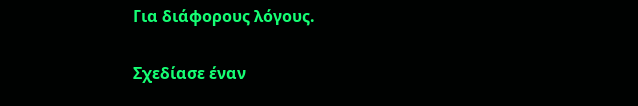Για διάφορους λόγους.


Σχεδίασε έναν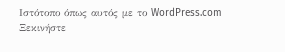Ιστότοπο όπως αυτός με το WordPress.com
Ξεκινήστε